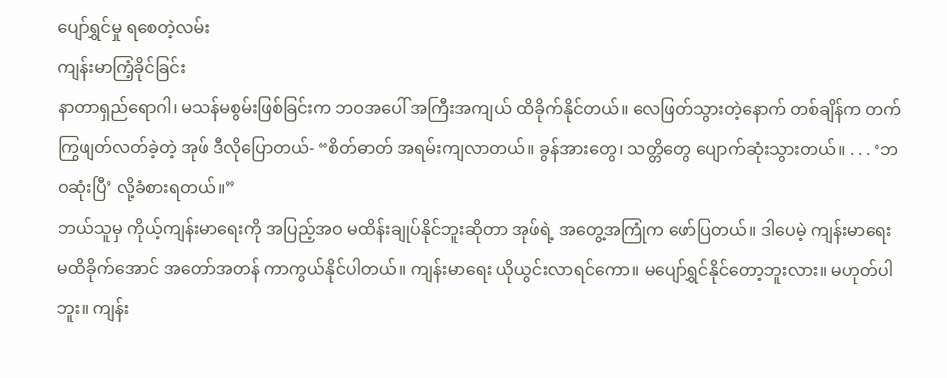ပျော်ရွှင်မှု ရစေတဲ့လမ်း
ကျန်းမာကြံ့ခိုင်ခြင်း
နာတာရှည်ရောဂါ၊ မသန်မစွမ်းဖြစ်ခြင်းက ဘဝအပေါ် အကြီးအကျယ် ထိခိုက်နိုင်တယ်။ လေဖြတ်သွားတဲ့နောက် တစ်ချိန်က တက်ကြွဖျတ်လတ်ခဲ့တဲ့ အုဖ် ဒီလိုပြောတယ်- “စိတ်ဓာတ် အရမ်းကျလာတယ်။ ခွန်အားတွေ၊ သတ္တိတွေ ပျောက်ဆုံးသွားတယ်။ . . . ‘ဘဝဆုံးပြီ’ လို့ခံစားရတယ်။”
ဘယ်သူမှ ကိုယ့်ကျန်းမာရေးကို အပြည့်အဝ မထိန်းချုပ်နိုင်ဘူးဆိုတာ အုဖ်ရဲ့ အတွေ့အကြုံက ဖော်ပြတယ်။ ဒါပေမဲ့ ကျန်းမာရေး မထိခိုက်အောင် အတော်အတန် ကာကွယ်နိုင်ပါတယ်။ ကျန်းမာရေး ယိုယွင်းလာရင်ကော။ မပျော်ရွှင်နိုင်တော့ဘူးလား။ မဟုတ်ပါဘူး။ ကျန်း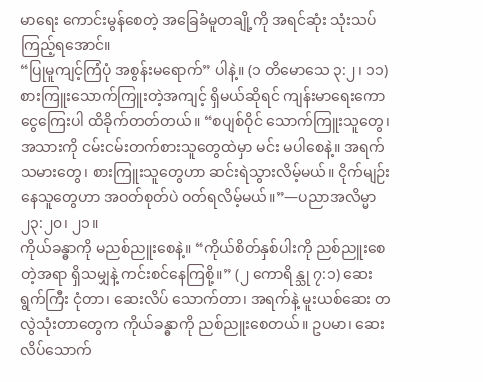မာရေး ကောင်းမွန်စေတဲ့ အခြေခံမူတချို့ကို အရင်ဆုံး သုံးသပ်ကြည့်ရအောင်။
“ပြုမူကျင့်ကြံပုံ အစွန်းမရောက်” ပါနဲ့။ (၁ တိမောသေ ၃:၂၊ ၁၁) စားကြူးသောက်ကြူးတဲ့အကျင့် ရှိမယ်ဆိုရင် ကျန်းမာရေးကော ငွေကြေးပါ ထိခိုက်တတ်တယ်။ “စပျစ်ဝိုင် သောက်ကြူးသူတွေ၊ အသားကို ငမ်းငမ်းတက်စားသူတွေထဲမှာ မင်း မပါစေနဲ့။ အရက်သမားတွေ၊ စားကြူးသူတွေဟာ ဆင်းရဲသွားလိမ့်မယ်။ ငိုက်မျဉ်းနေသူတွေဟာ အဝတ်စုတ်ပဲ ဝတ်ရလိမ့်မယ်။”—ပညာအလိမ္မာ ၂၃:၂၀၊ ၂၁။
ကိုယ်ခန္ဓာကို မညစ်ညူးစေနဲ့။ “ကိုယ်စိတ်နှစ်ပါးကို ညစ်ညူးစေတဲ့အရာ ရှိသမျှနဲ့ ကင်းစင်နေကြစို့။” (၂ ကောရိန္သု ၇:၁) ဆေးရွက်ကြီး ငုံတာ၊ ဆေးလိပ် သောက်တာ၊ အရက်နဲ့ မူးယစ်ဆေး တလွဲသုံးတာတွေက ကိုယ်ခန္ဓာကို ညစ်ညူးစေတယ်။ ဥပမာ၊ ဆေးလိပ်သောက်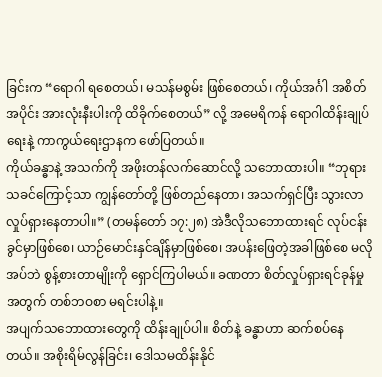ခြင်းက “ရောဂါ ရစေတယ်၊ မသန်မစွမ်း ဖြစ်စေတယ်၊ ကိုယ်အင်္ဂါ အစိတ်အပိုင်း အားလုံးနီးပါးကို ထိခိုက်စေတယ်” လို့ အမေရိကန် ရောဂါထိန်းချုပ်ရေးနဲ့ ကာကွယ်ရေးဌာနက ဖော်ပြတယ်။
ကိုယ်ခန္ဓာနဲ့ အသက်ကို အဖိုးတန်လက်ဆောင်လို့ သဘောထားပါ။ “ဘုရားသခင်ကြောင့်သာ ကျွန်တော်တို့ ဖြစ်တည်နေတာ၊ အသက်ရှင်ပြီး သွားလာလှုပ်ရှားနေတာပါ။” (တမန်တော် ၁၇:၂၈) အဲဒီလိုသဘောထားရင် လုပ်ငန်းခွင်မှာဖြစ်စေ၊ ယာဉ်မောင်းနှင်ချိန်မှာဖြစ်စေ၊ အပန်းဖြေတဲ့အခါဖြစ်စေ မလိုအပ်ဘဲ စွန့်စားတာမျိုးကို ရှောင်ကြပါမယ်။ ခဏတာ စိတ်လှုပ်ရှားရင်ခုန်မှုအတွက် တစ်ဘဝစာ မရင်းပါနဲ့။
အပျက်သဘောထားတွေကို ထိန်းချုပ်ပါ။ စိတ်နဲ့ ခန္ဓာဟာ ဆက်စပ်နေတယ်။ အစိုးရိမ်လွန်ခြင်း၊ ဒေါသမထိန်းနိုင်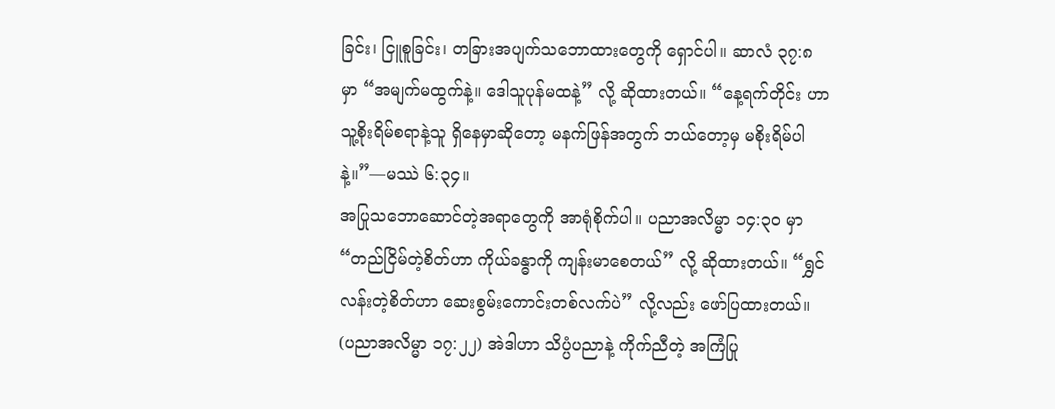ခြင်း၊ ငြူစူခြင်း၊ တခြားအပျက်သဘောထားတွေကို ရှောင်ပါ။ ဆာလံ ၃၇:၈ မှာ “အမျက်မထွက်နဲ့။ ဒေါသူပုန်မထနဲ့” လို့ ဆိုထားတယ်။ “နေ့ရက်တိုင်း ဟာ သူ့စိုးရိမ်စရာနဲ့သူ ရှိနေမှာဆိုတော့ မနက်ဖြန်အတွက် ဘယ်တော့မှ မစိုးရိမ်ပါနဲ့။”—မဿဲ ၆:၃၄။
အပြုသဘောဆောင်တဲ့အရာတွေကို အာရုံစိုက်ပါ။ ပညာအလိမ္မာ ၁၄:၃၀ မှာ “တည်ငြိမ်တဲ့စိတ်ဟာ ကိုယ်ခန္ဓာကို ကျန်းမာစေတယ်” လို့ ဆိုထားတယ်။ “ရွှင်လန်းတဲ့စိတ်ဟာ ဆေးစွမ်းကောင်းတစ်လက်ပဲ” လို့လည်း ဖော်ပြထားတယ်။ (ပညာအလိမ္မာ ၁၇:၂၂) အဲဒါဟာ သိပ္ပံပညာနဲ့ ကိုက်ညီတဲ့ အကြံပြု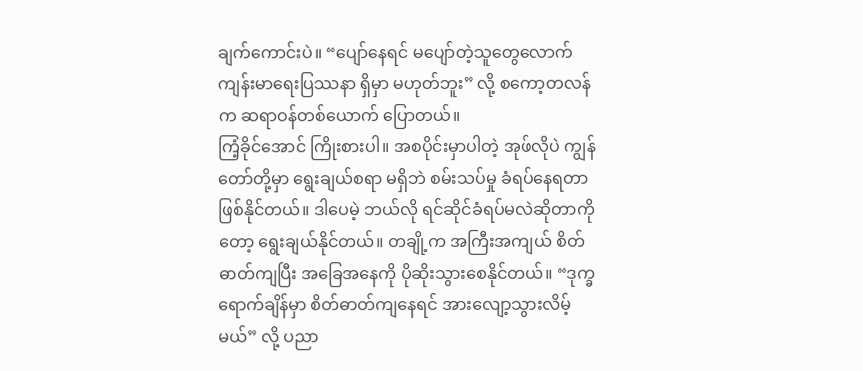ချက်ကောင်းပဲ။ “ပျော်နေရင် မပျော်တဲ့သူတွေလောက် ကျန်းမာရေးပြဿနာ ရှိမှာ မဟုတ်ဘူး” လို့ စကော့တလန်က ဆရာဝန်တစ်ယောက် ပြောတယ်။
ကြံ့ခိုင်အောင် ကြိုးစားပါ။ အစပိုင်းမှာပါတဲ့ အုဖ်လိုပဲ ကျွန်တော်တို့မှာ ရွေးချယ်စရာ မရှိဘဲ စမ်းသပ်မှု ခံရပ်နေရတာ ဖြစ်နိုင်တယ်။ ဒါပေမဲ့ ဘယ်လို ရင်ဆိုင်ခံရပ်မလဲဆိုတာကိုတော့ ရွေးချယ်နိုင်တယ်။ တချို့က အကြီးအကျယ် စိတ်ဓာတ်ကျပြီး အခြေအနေကို ပိုဆိုးသွားစေနိုင်တယ်။ “ဒုက္ခရောက်ချိန်မှာ စိတ်ဓာတ်ကျနေရင် အားလျော့သွားလိမ့်မယ်” လို့ ပညာ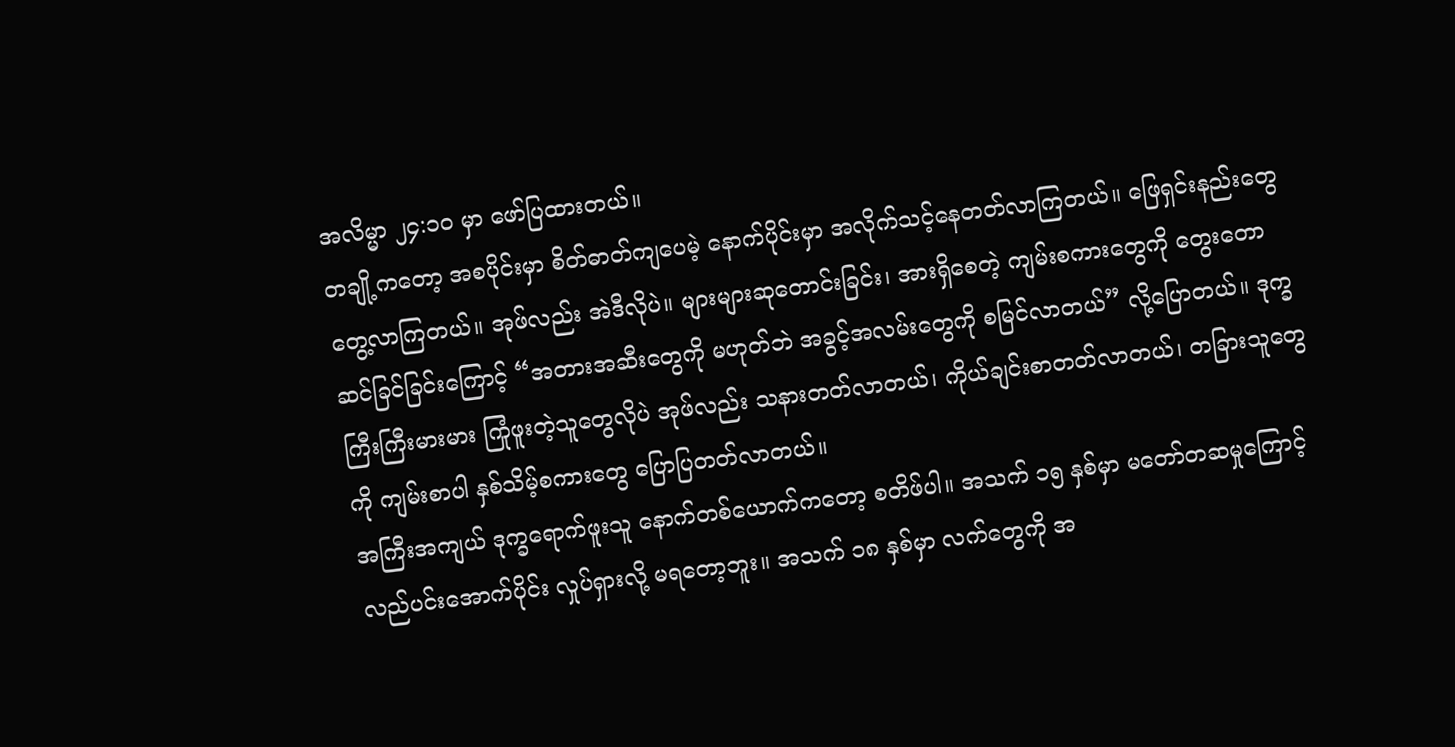အလိမ္မာ ၂၄:၁၀ မှာ ဖော်ပြထားတယ်။
တချို့ကတော့ အစပိုင်းမှာ စိတ်ဓာတ်ကျပေမဲ့ နောက်ပိုင်းမှာ အလိုက်သင့်နေတတ်လာကြတယ်။ ဖြေရှင်းနည်းတွေ တွေ့လာကြတယ်။ အုဖ်လည်း အဲဒီလိုပဲ။ များများဆုတောင်းခြင်း၊ အားရှိစေတဲ့ ကျမ်းစကားတွေကို တွေးတောဆင်ခြင်ခြင်းကြောင့် “အတားအဆီးတွေကို မဟုတ်ဘဲ အခွင့်အလမ်းတွေကို စမြင်လာတယ်” လို့ပြောတယ်။ ဒုက္ခကြီးကြီးမားမား ကြုံဖူးတဲ့သူတွေလိုပဲ အုဖ်လည်း သနားတတ်လာတယ်၊ ကိုယ်ချင်းစာတတ်လာတယ်၊ တခြားသူတွေကို ကျမ်းစာပါ နှစ်သိမ့်စကားတွေ ပြောပြတတ်လာတယ်။
အကြီးအကျယ် ဒုက္ခရောက်ဖူးသူ နောက်တစ်ယောက်ကတော့ စတိဖ်ပါ။ အသက် ၁၅ နှစ်မှာ မတော်တဆမှုကြောင့် လည်ပင်းအောက်ပိုင်း လှုပ်ရှားလို့ မရတော့ဘူး။ အသက် ၁၈ နှစ်မှာ လက်တွေကို အ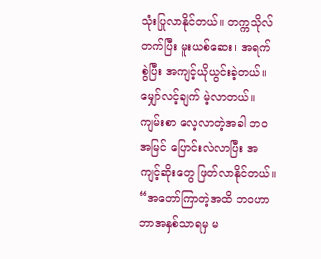သုံးပြုလာနိုင်တယ်။ တက္ကသိုလ် တက်ပြီး မူးယစ်ဆေး၊ အရက် စွဲပြီး အကျင့်ယိုယွင်းခဲ့တယ်။ မျှော်လင့်ချက် မဲ့လာတယ်။ ကျမ်းစာ လေ့လာတဲ့အခါ ဘဝအမြင် ပြောင်းလဲလာပြီး အကျင့်ဆိုးတွေ ဖြတ်လာနိုင်တယ်။ “အတော်ကြာတဲ့အထိ ဘဝဟာ ဘာအနှစ်သာရမှ မ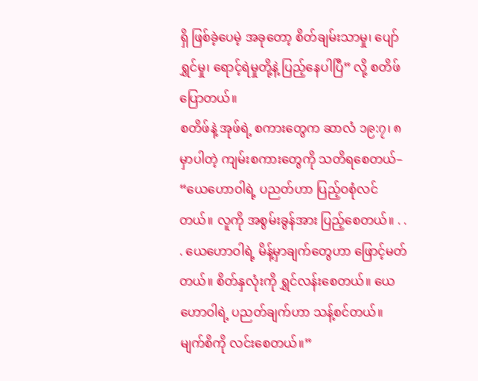ရှိ ဖြစ်ခဲ့ပေမဲ့ အခုတော့ စိတ်ချမ်းသာမှု၊ ပျော်ရွှင်မှု၊ ရောင့်ရဲမှုတို့နဲ့ ပြည့်နေပါပြီ” လို့ စတိဖ် ပြောတယ်။
စတိဖ်နဲ့ အုဖ်ရဲ့ စကားတွေက ဆာလံ ၁၉:၇၊ ၈ မှာပါတဲ့ ကျမ်းစကားတွေကို သတိရစေတယ်– “ယေဟောဝါရဲ့ ပညတ်ဟာ ပြည့်ဝစုံလင်တယ်။ လူကို အစွမ်းခွန်အား ပြည့်စေတယ်။ . . . ယေဟောဝါရဲ့ မိန့်မှာချက်တွေဟာ ဖြောင့်မတ်တယ်။ စိတ်နှလုံးကို ရွှင်လန်းစေတယ်။ ယေဟောဝါရဲ့ ပညတ်ချက်ဟာ သန့်စင်တယ်။ မျက်စိကို လင်းစေတယ်။”